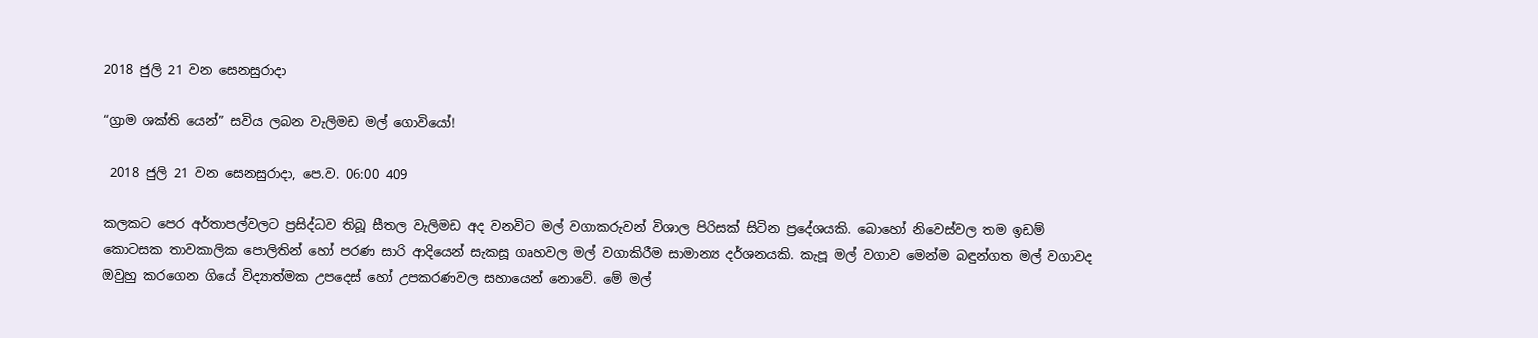2018 ජුලි 21 වන සෙනසුරාදා

“ග්‍රාම ශක්ති යෙන්” සවිය ලබන වැලිමඩ මල් ගොවියෝ!

 2018 ජුලි 21 වන සෙනසුරාදා, පෙ.ව. 06:00 409

කලකට පෙර අර්තාපල්වලට ප්‍රසිද්ධව තිබූ සීතල වැලිමඩ අද වනවිට මල් වගාකරුවන් විශාල පිරිසක් සිටින ප්‍රදේශයකි. බොහෝ නිවෙස්වල තම ඉඩම් කොටසක තාවකාලික පොලිතින් හෝ පරණ සාරි ආදියෙන් සැකසූ ගෘහවල මල් වගාකිරීම සාමාන්‍ය දර්ශනයකි. කැපූ මල් වගාව මෙන්ම බඳුන්ගත මල් වගාවද ඔවුහු කරගෙන ගියේ විද්‍යාත්මක උපදෙස් හෝ උපකරණවල සහායෙන් නොවේ. මේ මල්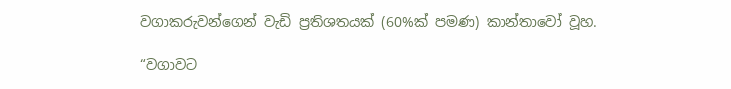වගාකරුවන්ගෙන් වැඩි ප්‍රතිශතයක් (60%ක් පමණ) කාන්තාවෝ වූහ.

“වගාවට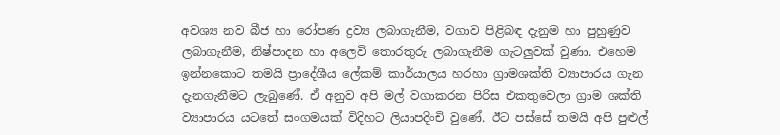අවශ්‍ය නව බීජ හා රෝපණ ද්‍රව්‍ය ලබාගැනීම, වගාව පිළිබඳ දැනුම හා පුහුණුව ලබාගැනීම, නිෂ්පාදන හා අලෙවි තොරතුරු ලබාගැනීම ගැටලුවක් වුණා. එහෙම ඉන්නකොට තමයි ප්‍රාදේශීය ලේකම් කාර්යාලය හරහා ග්‍රාමශක්ති ව්‍යාපාරය ගැන දැනගැනීමට ලැබුණේ. ඒ අනුව අපි මල් වගාකරන පිරිස එකතුවෙලා ග්‍රාම ශක්ති ව්‍යාපාරය යටතේ සංගමයක් විදිහට ලියාපදිංචි වුණේ. ඊට පස්සේ තමයි අපි පුළුල්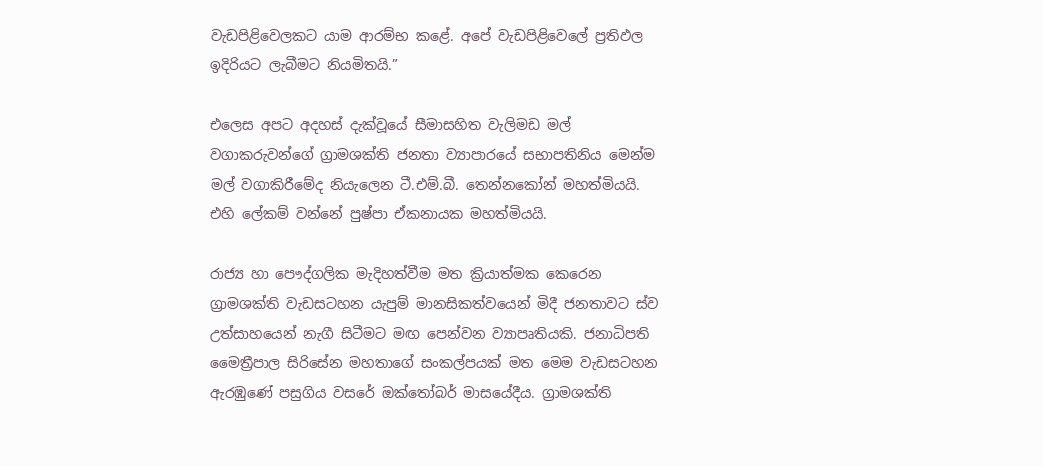වැඩපිළිවෙලකට යාම ආරම්භ කළේ. අපේ වැඩපිළිවෙලේ ප්‍රතිඵල ඉදිරියට ලැබීමට නියමිතයි.”

එලෙස අපට අදහස් දැක්වූයේ සීමාසහිත වැලිමඩ මල් වගාකරුවන්ගේ ග්‍රාමශක්ති ජනතා ව්‍යාපාරයේ සභාපතිනිය මෙන්ම මල් වගාකිරීමේද නියැලෙන ටී.එම්.බී. තෙන්නකෝන් මහත්මියයි. එහි ලේකම් වන්නේ පුෂ්පා ඒකනායක මහත්මියයි.

රාජ්‍ය හා පෞද්ගලික මැදිහත්වීම මත ක්‍රියාත්මක කෙරෙන ග්‍රාමශක්ති වැඩසටහන යැපුම් මානසිකත්වයෙන් මිදී ජනතාවට ස්ව උත්සාහයෙන් නැගී සිටීමට මඟ පෙන්වන ව්‍යාපෘතියකි. ජනාධිපති මෛත්‍රීපාල සිරිසේන මහතාගේ සංකල්පයක් මත මෙම වැඩසටහන ඇරඹුණේ පසුගිය වසරේ ඔක්තෝබර් මාසයේදීය. ග්‍රාමශක්ති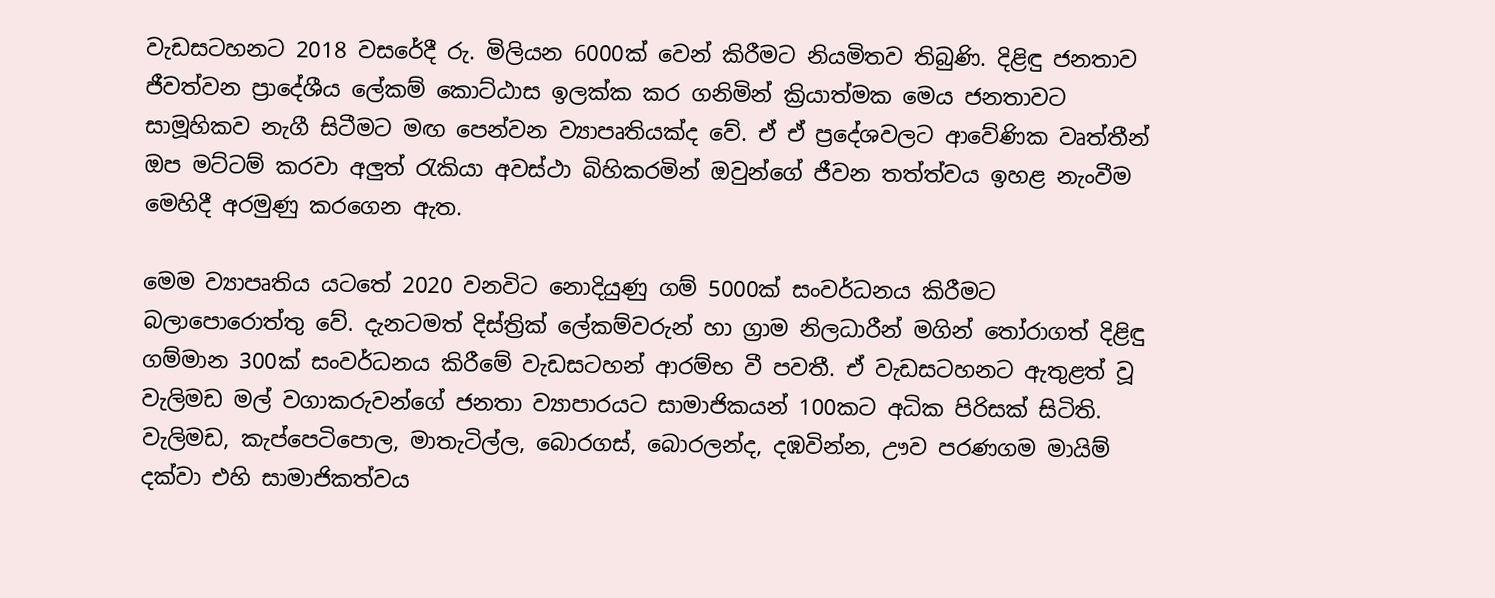වැඩසටහනට 2018 වසරේදී රු. මිලියන 6000ක් වෙන් කිරීමට නියමිතව තිබුණි. දිළිඳු ජනතාව ජීවත්වන ප්‍රාදේශීය ලේකම් කොට්ඨාස ඉලක්ක කර ගනිමින් ක්‍රියාත්මක මෙය ජනතාවට සාමූහිකව නැගී සිටීමට මඟ පෙන්වන ව්‍යාපෘතියක්ද වේ. ඒ ඒ ප්‍රදේශවලට ආවේණික වෘත්තීන් ඔප මට්ටම් කරවා අලුත් රැකියා අවස්ථා බිහිකරමින් ඔවුන්ගේ ජීවන තත්ත්වය ඉහළ නැංවීම මෙහිදී අරමුණු කරගෙන ඇත.

මෙම ව්‍යාපෘතිය යටතේ 2020 වනවිට නොදියුණු ගම් 5000ක් සංවර්ධනය කිරීමට බලාපොරොත්තු වේ. දැනටමත් දිස්ත්‍රික් ලේකම්වරුන් හා ග්‍රාම නිලධාරීන් මගින් තෝරාගත් දිළිඳු ගම්මාන 300ක් සංවර්ධනය කිරීමේ වැඩසටහන් ආරම්භ වී පවතී. ඒ වැඩසටහනට ඇතුළත් වූ වැලිමඩ මල් වගාකරුවන්ගේ ජනතා ව්‍යාපාරයට සාමාජිකයන් 100කට අධික පිරිසක් සිටිති. වැලිමඩ, කැප්පෙටිපොල, මාතැටිල්ල, බොරගස්, බොරලන්ද, දඹවින්න, ඌව පරණගම මායිම් දක්වා එහි සාමාජිකත්වය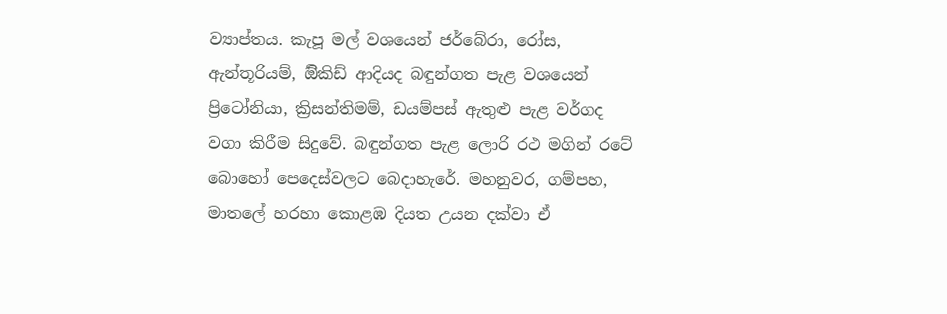ව්‍යාප්තය. කැපූ මල් වශයෙන් ජර්බේරා, රෝස, ඇන්තූරියම්, ඕිකිඩ් ආදියද බඳුන්ගත පැළ වශයෙන් ප්‍රිටෝනියා, ක්‍රිසන්තිමම්, ඩයම්පස් ඇතුළු පැළ වර්ගද වගා කිරීම සිදුවේ. බඳුන්ගත පැළ ලොරි රථ මගින් රටේ බොහෝ පෙදෙස්වලට බෙදාහැරේ. මහනුවර, ගම්පහ, මාතලේ හරහා කොළඹ දියත උයන දක්වා ඒ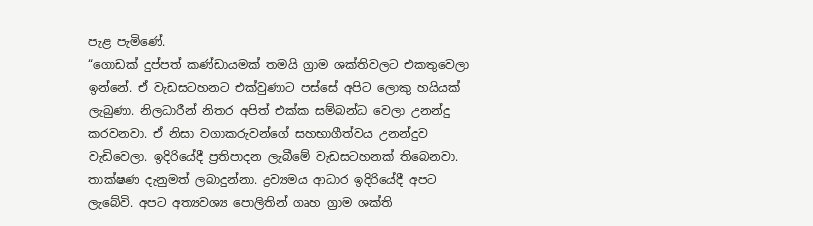පැළ පැමිණේ.
“ගොඩක් දුප්පත් කණ්ඩායමක් තමයි ග්‍රාම ශක්තිවලට එකතුවෙලා ඉන්නේ. ඒ වැඩසටහනට එක්වුණාට පස්සේ අපිට ලොකු හයියක් ලැබුණා. නිලධාරීන් නිතර අපිත් එක්ක සම්බන්ධ වෙලා උනන්දු කරවනවා. ඒ නිසා වගාකරුවන්ගේ සහභාගීත්වය උනන්දුව වැඩිවෙලා. ඉදිරියේදී ප්‍රතිපාදන ලැබීමේ වැඩසටහනක් තිබෙනවා. තාක්ෂණ දැනුමත් ලබාදුන්නා. ද්‍රව්‍යමය ආධාර ඉදිරියේදී අපට ලැබේවි. අපට අත්‍යවශ්‍ය පොලිතින් ගෘහ ග්‍රාම ශක්ති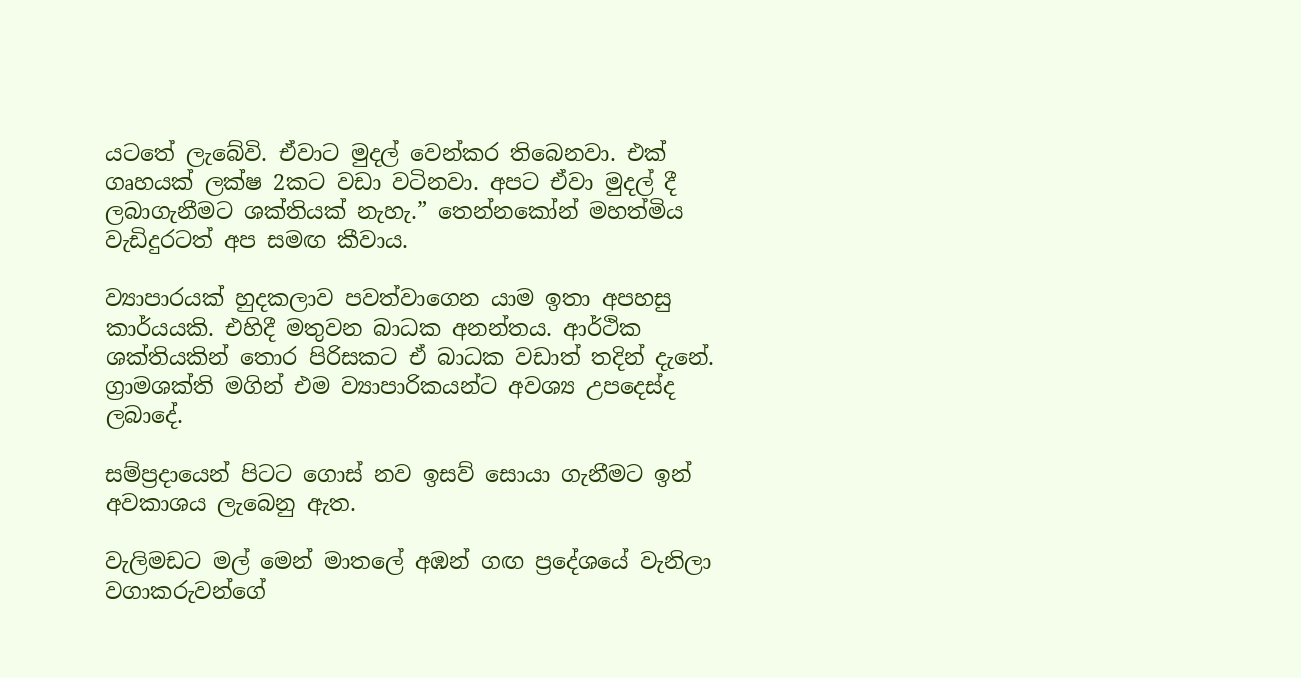යටතේ ලැබේවි. ඒවාට මුදල් වෙන්කර තිබෙනවා. එක් ගෘහයක් ලක්ෂ 2කට වඩා වටිනවා. අපට ඒවා මුදල් දී ලබාගැනීමට ශක්තියක් නැහැ.” තෙන්නකෝන් මහත්මිය වැඩිදුරටත් අප සමඟ කීවාය.

ව්‍යාපාරයක් හුදකලාව පවත්වාගෙන යාම ඉතා අපහසු කාර්යයකි. එහිදී මතුවන බාධක අනන්තය. ආර්ථික ශක්තියකින් තොර පිරිසකට ඒ බාධක වඩාත් තදින් දැනේ. ග්‍රාමශක්ති මගින් එම ව්‍යාපාරිකයන්ට අවශ්‍ය උපදෙස්ද ලබාදේ.

සම්ප්‍රදායෙන් පිටට ගොස් නව ඉසව් සොයා ගැනීමට ඉන් අවකාශය ලැබෙනු ඇත.

වැලිමඩට මල් මෙන් මාතලේ අඹන් ගඟ ප්‍රදේශයේ වැනිලා වගාකරුවන්ගේ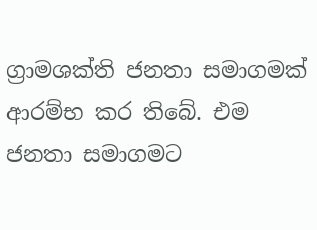ග්‍රාමශක්ති ජනතා සමාගමක් ආරම්භ කර තිබේ. එම ජනතා සමාගමට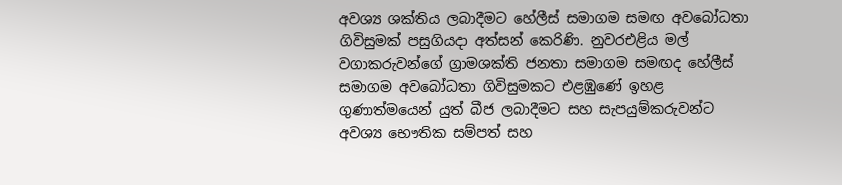අවශ්‍ය ශක්තිය ලබාදීමට හේලීස් සමාගම සමඟ අවබෝධතා ගිවිසුමක් පසුගියදා අත්සන් කෙරිණි. නුවරඑළිය මල් වගාකරුවන්ගේ ග්‍රාමශක්ති ජනතා සමාගම සමඟද හේලීස් සමාගම අවබෝධතා ගිවිසුමකට එළඹුණේ ඉහළ ගුණාත්මයෙන් යුත් බීජ ලබාදීමට සහ සැපයුම්කරුවන්ට අවශ්‍ය භෞතික සම්පත් සහ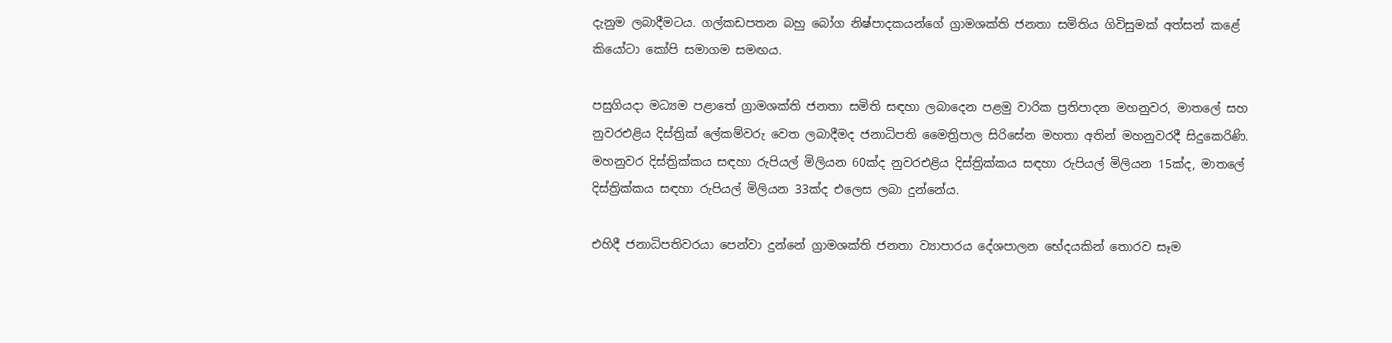දැනුම ලබාදීමටය. ගල්කඩපතන බහු බෝග නිෂ්පාදකයන්ගේ ග්‍රාමශක්ති ජනතා සමිතිය ගිවිසුමක් අත්සන් කළේ කියෝටා කෝපි සමාගම සමඟය.

පසුගියදා මධ්‍යම පළාතේ ග්‍රාමශක්ති ජනතා සමිති සඳහා ලබාදෙන පළමු වාරික ප්‍රතිපාදන මහනුවර, මාතලේ සහ නුවරඑළිය දිස්ත්‍රික් ලේකම්වරු වෙත ලබාදීමද ජනාධිපති මෛත්‍රිපාල සිරිසේන මහතා අතින් මහනුවරදී සිදුකෙරිණි. මහනුවර දිස්ත්‍රික්කය සඳහා රුපියල් මිලියන 60ක්ද නුවරඑළිය දිස්ත්‍රික්කය සඳහා රුපියල් මිලියන 15ක්ද, මාතලේ දිස්ත්‍රික්කය සඳහා රුපියල් මිලියන 33ක්ද එලෙස ලබා දුන්නේය.

එහිදී ජනාධිපතිවරයා පෙන්වා දුන්නේ ග්‍රාමශක්ති ජනතා ව්‍යාපාරය දේශපාලන භේදයකින් තොරව සෑම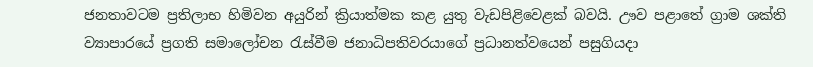ජනතාවටම ප්‍රතිලාභ හිමිවන අයුරින් ක්‍රියාත්මක කළ යුතු වැඩපිළිවෙළක් බවයි. ඌව පළාතේ ග්‍රාම ශක්ති ව්‍යාපාරයේ ප්‍රගති සමාලෝචන රැස්වීම ජනාධිපතිවරයාගේ ප්‍රධානත්වයෙන් පසුගියදා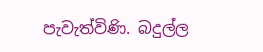පැවැත්විණි. බදුල්ල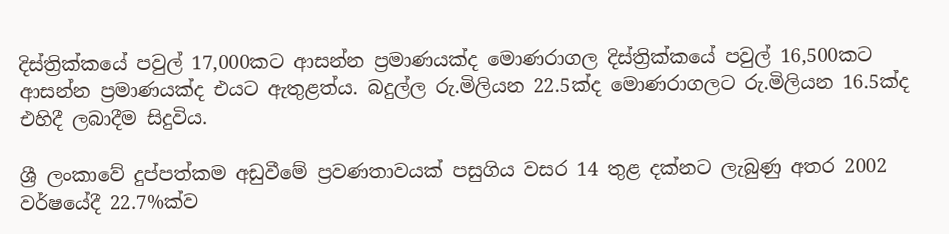දිස්ත්‍රික්කයේ පවුල් 17,000කට ආසන්න ප්‍රමාණයක්ද මොණරාගල දිස්ත්‍රික්කයේ පවුල් 16,500කට ආසන්න ප්‍රමාණයක්ද එයට ඇතුළත්ය. බදුල්ල රු.මිලියන 22.5ක්ද මොණරාගලට රු.මිලියන 16.5ක්ද එහිදී ලබාදීම සිදුවිය.

ශ්‍රී ලංකාවේ දුප්පත්කම අඩුවීමේ ප්‍රවණතාවයක් පසුගිය වසර 14 තුළ දක්නට ලැබුණු අතර 2002 වර්ෂයේදී 22.7%ක්ව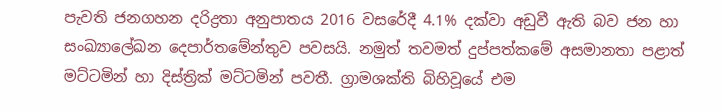පැවති ජනගහන දරිද්‍රතා අනුපාතය 2016 වසරේදී 4.1% දක්වා අඩුවී ඇති බව ජන හා සංඛ්‍යාලේඛන දෙපාර්තමේන්තුව පවසයි. නමුත් තවමත් දුප්පත්කමේ අසමානතා පළාත් මට්ටමින් හා දිස්ත්‍රික් මට්ටමින් පවතී. ග්‍රාමශක්ති බිහිවූයේ එම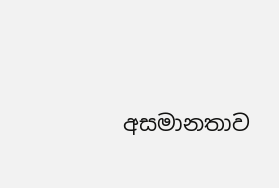අසමානතාව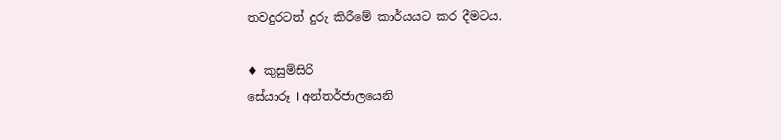තවදුරටත් දුරු කිරීමේ කාර්යයට කර දීමටය.

♦ කුසුම්සිරි
සේයාරූ I අන්තර්ජාලයෙනි